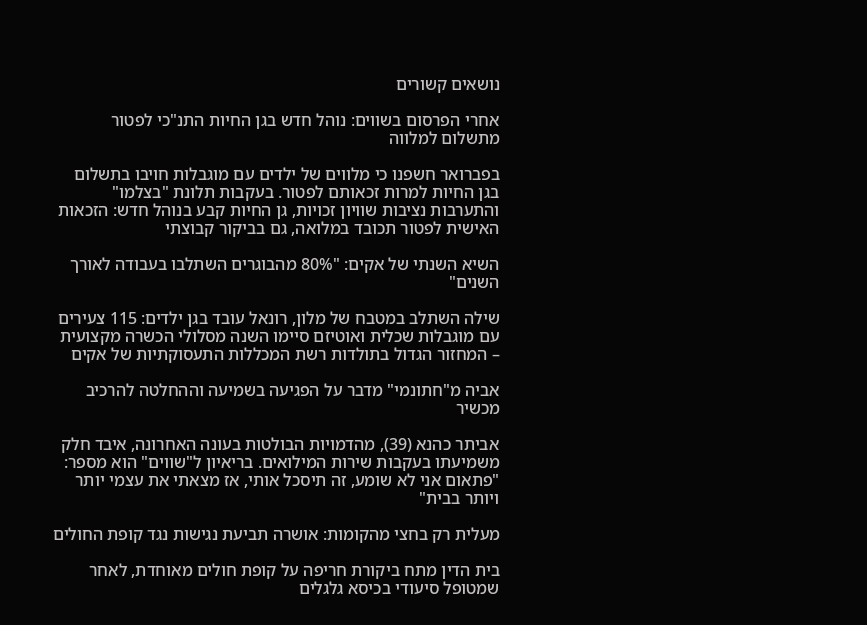נושאים קשורים

אחרי הפרסום בשווים: נוהל חדש בגן החיות התנ"כי לפטור מתשלום למלווה

בפברואר חשפנו כי מלווים של ילדים עם מוגבלות חויבו בתשלום בגן החיות למרות זכאותם לפטור. בעקבות תלונת "בצלמו" והתערבות נציבות שוויון זכויות, גן החיות קבע בנוהל חדש: הזכאות האישית לפטור תכובד במלואה, גם בביקור קבוצתי

השיא השנתי של אקים: "80% מהבוגרים השתלבו בעבודה לאורך השנים"

שילה השתלב במטבח של מלון, רונאל עובד בגן ילדים: 115 צעירים עם מוגבלות שכלית ואוטיזם סיימו השנה מסלולי הכשרה מקצועית – המחזור הגדול בתולדות רשת המכללות התעסוקתיות של אקים

אביה מ"חתונמי" מדבר על הפגיעה בשמיעה וההחלטה להרכיב מכשיר

אביתר כהנא (39), מהדמויות הבולטות בעונה האחרונה, איבד חלק משמיעתו בעקבות שירות המילואים. בריאיון ל"שווים" הוא מספר: "פתאום אני לא שומע, זה תיסכל אותי, אז מצאתי את עצמי יותר ויותר בבית"

מעלית רק בחצי מהקומות: אושרה תביעת נגישות נגד קופת החולים

בית הדין מתח ביקורת חריפה על קופת חולים מאוחדת, לאחר שמטופל סיעודי בכיסא גלגלים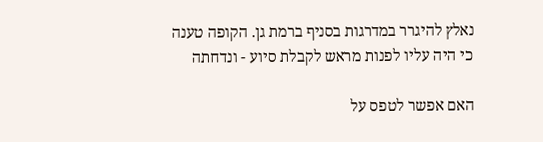נאלץ להיגרר במדרגות בסניף ברמת גן. הקופה טענה כי היה עליו לפנות מראש לקבלת סיוע - ונדחתה

האם אפשר לטפס על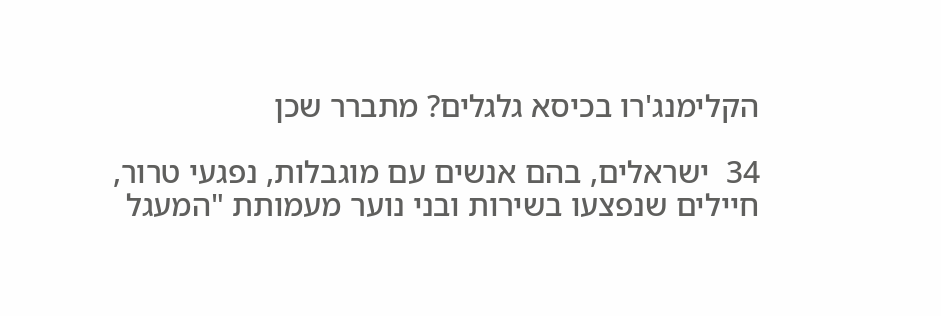הקלימנג'רו בכיסא גלגלים? מתברר שכן

34  ישראלים, בהם אנשים עם מוגבלות, נפגעי טרור, חיילים שנפצעו בשירות ובני נוער מעמותת "המעגל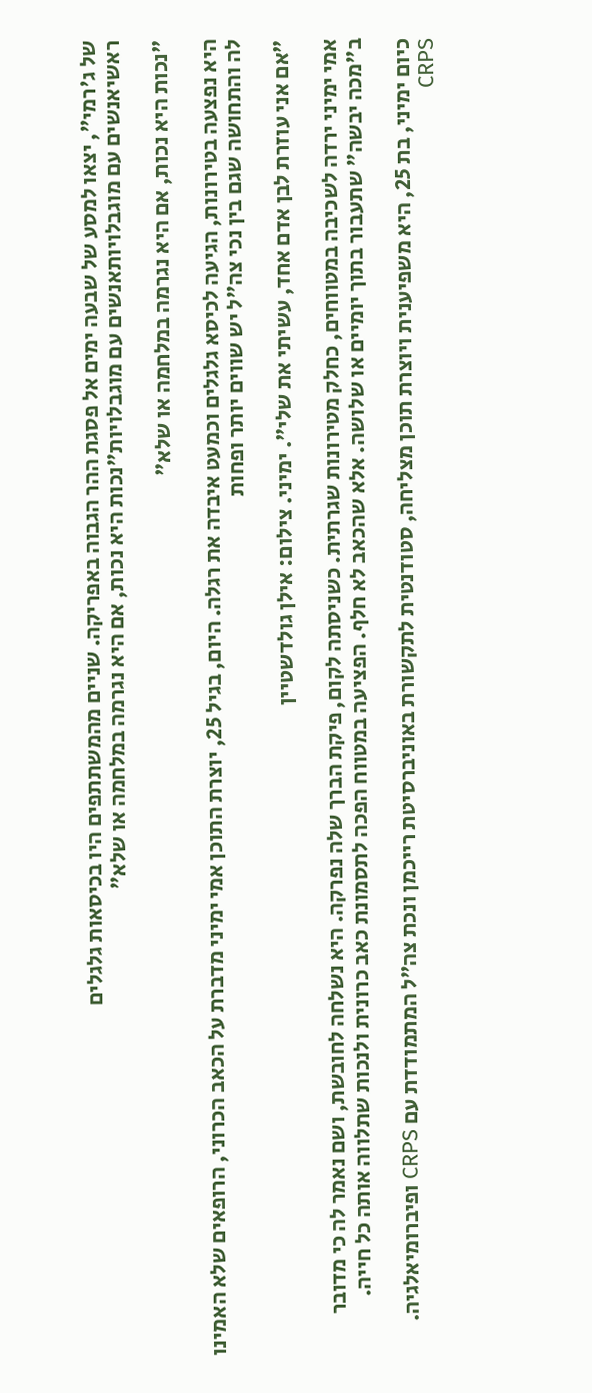של ג'רמי", יצאו למסע של שבעה ימים אל פסגת ההר הגבוה באפריקה. שניים מהמשתתפים היו בכיסאות גלגלים
ראשיאנשים עם מוגבלויותאנשים עם מוגבלויות"נכות היא נכות, אם היא נגרמה במלחמה או שלא"

"נכות היא נכות, אם היא נגרמה במלחמה או שלא"

היא נפצעה בטירונות, הגיעה לכיסא גלגלים וכמעט איבדה את רגלה. היום, בגיל 25, יוצרת התוכן אמי ימיני מדברת על הכאב הכרוני, הרופאים שלא האמינו לה והתחושה שגם בין נכי צה"ל יש שווים יותר ופחות

"אם אני עוזרת לבן אדם אחד, עשיתי את שלי". ימיני. צילום: אילן גולדשטיין

אמי ימיני ירדה לשכיבה במטווחים, כחלק מטירונות שגרתית. כשניסתה לקום, פיקת הברך שלה נפרקה. היא נשלחה לחובשת, ושם נאמר לה כי מדובר ב"מכה יבשה" שתעבור בתוך יומיים או שלושה. אלא שהכאב לא חלף. הפציעה במטווח הפכה לתסמונת כאב כרונית ולנכות שתלווה אותה כל חייה.

כיום ימיני, בת 25, היא משפיענית ויוצרת תוכן מצליחה, סטודנטית לתקשורת באוניברסיטת רייכמן ונכת צה״ל המתמודדת עם CRPS ופיברומיאלגיה. CRPS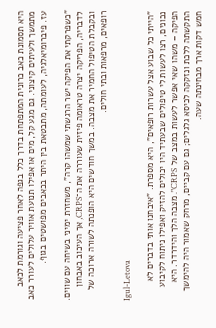היא תסמונת כאב כרונית המתפתחת בדרך כלל בגפה לאחר פציעה וגורמת לכאב מתמשך ולעיתים קיצוני. גם מגע קל, מים או אפילו תנועת אוויר עלולים לעורר כאב עז. פיברומיאלגיה, לעומתה, מתבטאת בין היתר בכאבים מפושטים בגוף.

"כשפרקתי את הפיקה ישר הרגשתי שמשהו קרה", משחזרת ימיני בשיחה עם שווים. לדבריה, הפריקה יצרה טראומה פיזית שעוררה את ה־CRPS, אך העיכוב באבחון ובקבלת הטיפול החמיר את מצבה. במשך חודשים היא הופנתה לשורה ארוכה של רופאים, מרפאות ובתי חולים.

Igul-Letova

"הייתי כל שבוע אצל עשרות רופאים", היא מספרת. "איבחנו אותי בדברים לא נכונים, רצו לעשות לי טיפולים שבעתיד היו יכולים להזיק ואפילו ניתוח לקיבוע הפיקה – משהו שאי אפשר לעשות במצב של CRPS". מצבה הלך והידרדר. היא התקשתה ללכת ונזקקה לכיסא גלגלים; גם עם קביים, מרחק שאמור היה להימשך חמש דקות ארך מבחינתה שעה.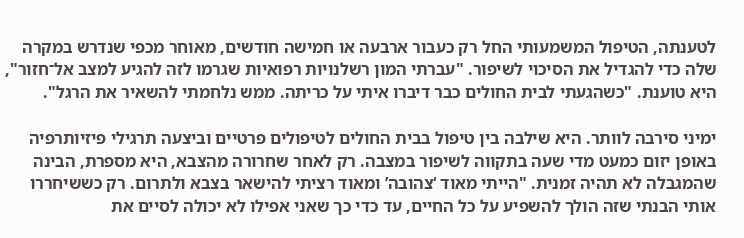לטענתה, הטיפול המשמעותי החל רק כעבור ארבעה או חמישה חודשים, מאוחר מכפי שנדרש במקרה שלה כדי להגדיל את הסיכוי לשיפור. "עברתי המון רשלנויות רפואיות שגרמו לזה להגיע למצב אל־חזור", היא טוענת. "כשהגעתי לבית החולים כבר דיברו איתי על כריתה. ממש נלחמתי להשאיר את הרגל".

ימיני סירבה לוותר. היא שילבה בין טיפול בבית החולים לטיפולים פרטיים וביצעה תרגילי פיזיותרפיה באופן יזום כמעט מדי שעה בתקווה לשיפור במצבה. רק לאחר שחרורה מהצבא, היא מספרת, הבינה שהמגבלה לא תהיה זמנית. "הייתי מאוד ‘צהובה’ ומאוד רציתי להישאר בצבא ולתרום. רק כששיחררו אותי הבנתי שזה הולך להשפיע על כל החיים, עד כדי כך שאני אפילו לא יכולה לסיים את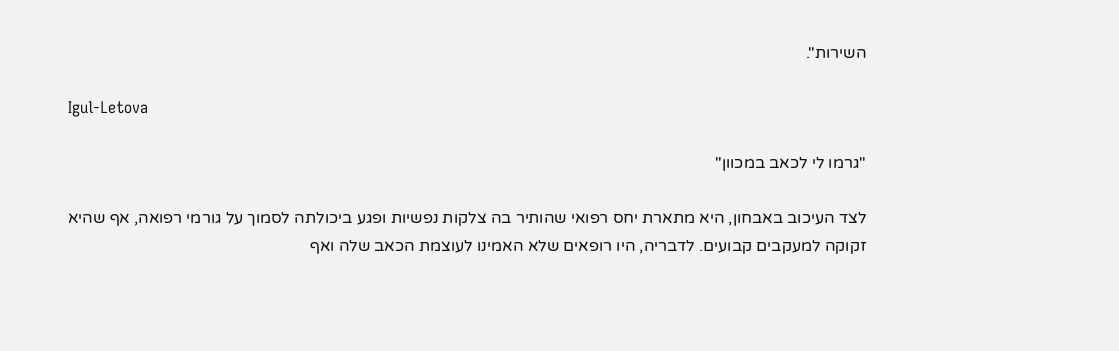השירות".

Igul-Letova

"גרמו לי לכאב במכוון"

לצד העיכוב באבחון, היא מתארת יחס רפואי שהותיר בה צלקות נפשיות ופגע ביכולתה לסמוך על גורמי רפואה, אף שהיא זקוקה למעקבים קבועים. לדבריה, היו רופאים שלא האמינו לעוצמת הכאב שלה ואף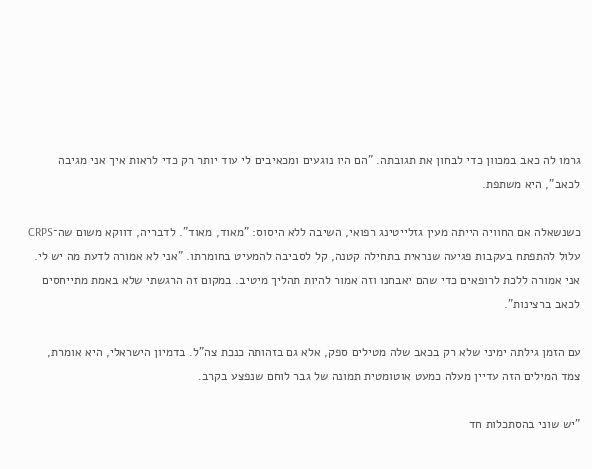גרמו לה כאב במכוון כדי לבחון את תגובתה. "הם היו נוגעים ומכאיבים לי עוד יותר רק כדי לראות איך אני מגיבה לכאב", היא משתפת.

כשנשאלה אם החוויה הייתה מעין גזלייטינג רפואי, השיבה ללא היסוס: "מאוד, מאוד". לדבריה, דווקא משום שה־CRPS עלול להתפתח בעקבות פגיעה שנראית בתחילה קטנה, קל לסביבה להמעיט בחומרתו. "אני לא אמורה לדעת מה יש לי. אני אמורה ללכת לרופאים כדי שהם יאבחנו וזה אמור להיות תהליך מיטיב. במקום זה הרגשתי שלא באמת מתייחסים לכאב ברצינות".

עם הזמן גילתה ימיני שלא רק בכאב שלה מטילים ספק, אלא גם בזהותה כנכת צה"ל. בדמיון הישראלי, היא אומרת, צמד המילים הזה עדיין מעלה כמעט אוטומטית תמונה של גבר לוחם שנפצע בקרב.

"יש שוני בהסתכלות חד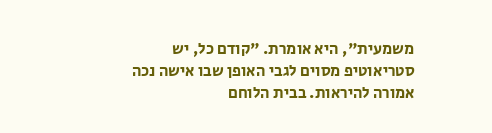משמעית", היא אומרת. "קודם כל, יש סטריאוטיפ מסוים לגבי האופן שבו אישה נכה אמורה להיראות. בבית הלוחם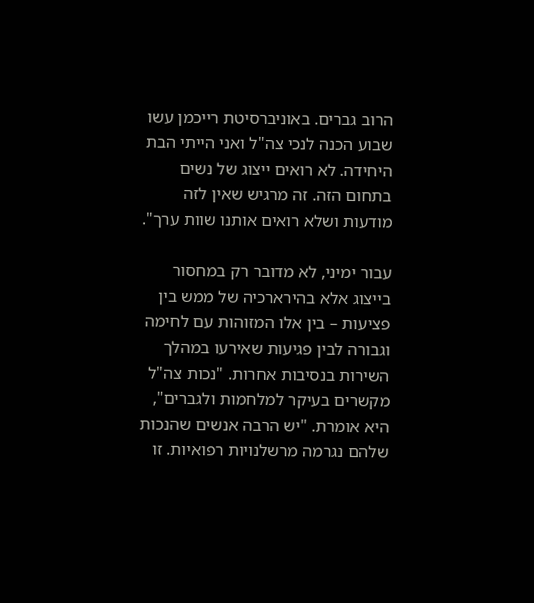הרוב גברים. באוניברסיטת רייכמן עשו שבוע הכנה לנכי צה"ל ואני הייתי הבת היחידה. לא רואים ייצוג של נשים בתחום הזה. זה מרגיש שאין לזה מודעות ושלא רואים אותנו שוות ערך".

עבור ימיני, לא מדובר רק במחסור בייצוג אלא בהירארכיה של ממש בין פציעות – בין אלו המזוהות עם לחימה וגבורה לבין פגיעות שאירעו במהלך השירות בנסיבות אחרות. "נכות צה"ל מקשרים בעיקר למלחמות ולגברים", היא אומרת. "יש הרבה אנשים שהנכות שלהם נגרמה מרשלנויות רפואיות. זו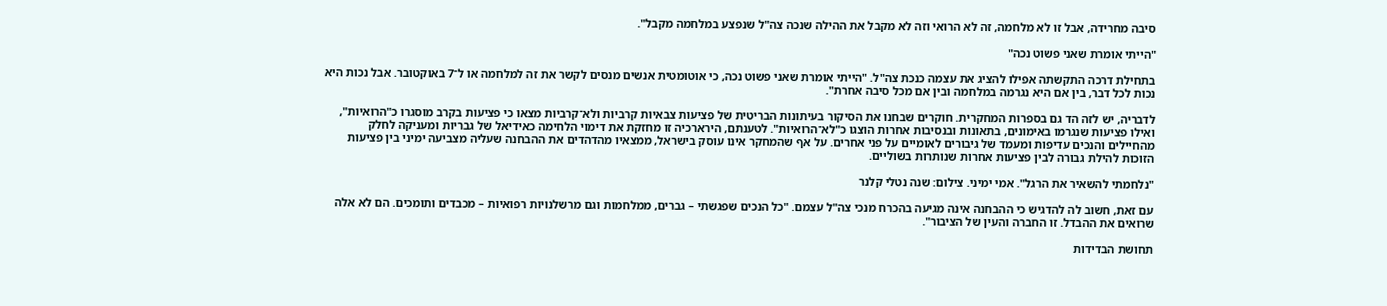סיבה מחרידה, אבל זו לא מלחמה, זה לא הרואי וזה לא מקבל את ההילה שנכה צה"ל שנפצע במלחמה מקבל".

"הייתי אומרת שאני פשוט נכה"

בתחילת דרכה התקשתה אפילו להציג את עצמה כנכת צה"ל. "הייתי אומרת שאני פשוט נכה, כי אוטומטית אנשים מנסים לקשר את זה למלחמה או ל־7 באוקטובר. אבל נכות היא נכות לכל דבר, בין אם היא נגרמה במלחמה ובין אם מכל סיבה אחרת".

לדבריה, יש לזה הד גם בספרות המחקרית. חוקרים שבחנו את הסיקור בעיתונות הבריטית של פציעות צבאיות קרביות ולא־קרביות מצאו כי פציעות בקרב מוסגרו כ"הרואיות", ואילו פציעות שנגרמו באימונים, בתאונות ובנסיבות אחרות הוצגו כ"לא־הרואיות". לטענתם, הירארכיה זו מחזקת את דימוי הלחימה כאידיאל של גבריות ומעניקה לחלק מהחיילים והנכים עדיפות ומעמד של גיבורים לאומיים על פני אחרים. על אף שהמחקר אינו עוסק בישראל, ממצאיו מהדהדים את ההבחנה שעליה מצביעה ימיני בין פציעות הזוכות להילת גבורה לבין פציעות אחרות שנותרות בשוליים.

"נלחמתי להשאיר את הרגל". אמי ימיני. צילום: שנה נטלי קלנר

עם זאת, חשוב לה להדגיש כי ההבחנה אינה מגיעה בהכרח מנכי צה"ל עצמם. "כל הנכים שפגשתי – גברים, ממלחמות וגם מרשלנויות רפואיות – מכבדים ותומכים. הם לא אלה שרואים את ההבדל. זו החברה והעין של הציבור".

תחושת הבדידות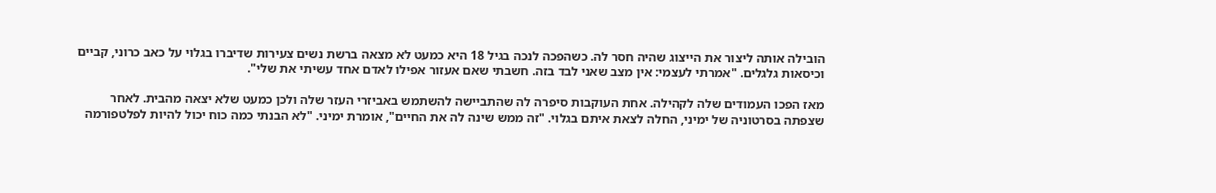הובילה אותה ליצור את הייצוג שהיה חסר לה. כשהפכה לנכה בגיל 18 היא כמעט לא מצאה ברשת נשים צעירות שדיברו בגלוי על כאב כרוני, קביים וכיסאות גלגלים. "אמרתי לעצמי: אין מצב שאני לבד בזה. חשבתי שאם אעזור אפילו לאדם אחד עשיתי את שלי".

מאז הפכו העמודים שלה לקהילה. אחת העוקבות סיפרה לה שהתביישה להשתמש באביזרי העזר שלה ולכן כמעט שלא יצאה מהבית. לאחר שצפתה בסרטוניה של ימיני, החלה לצאת איתם בגלוי. "זה ממש שינה לה את החיים", אומרת ימיני. "לא הבנתי כמה כוח יכול להיות לפלטפורמה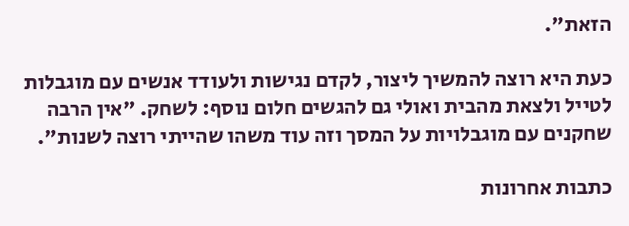הזאת".

כעת היא רוצה להמשיך ליצור, לקדם נגישות ולעודד אנשים עם מוגבלות לטייל ולצאת מהבית ואולי גם להגשים חלום נוסף: לשחק. "אין הרבה שחקנים עם מוגבלויות על המסך וזה עוד משהו שהייתי רוצה לשנות".

כתבות אחרונות